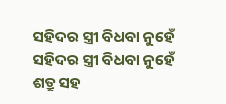ସହିଦର ସ୍ତ୍ରୀ ବିଧବା ନୁହେଁ
ସହିଦର ସ୍ତ୍ରୀ ବିଧବା ନୁହେଁ
ଶତ୍ରୁ ସହ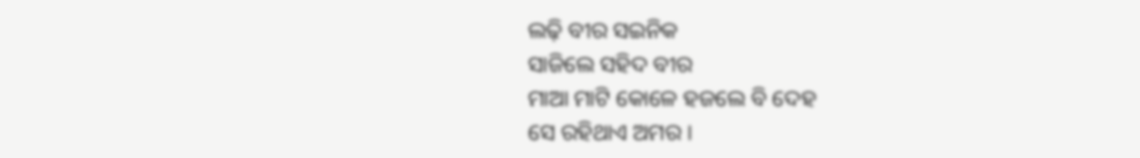ଲଢ଼ି ବୀର ସଇନିକ
ସାଜିଲେ ସହିଦ ବୀର
ମାଆ ମାଟି କୋଳେ ହଜଲେ ବି ଦେହ
ସେ ରହିଥାଏ ଅମର ।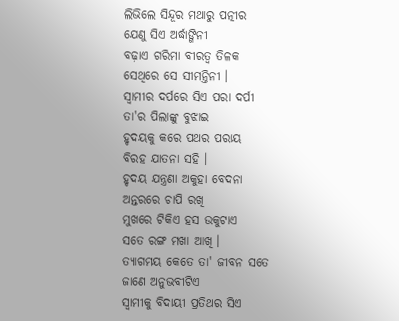ଲିଭିଲେ ସିନ୍ଦୂର ମଥାରୁ ପତ୍ନୀର
ଯେଣୁ ସିଏ ଅର୍ଦ୍ଧାଙ୍ଗିନୀ
ବଢ଼ାଏ ଗରିମା ବୀରତ୍ବ ତିଳକ
ସେଥିରେ ସେ ସୀମନ୍ତିନୀ ।
ସ୍ବାମୀର ଦର୍ପରେ ସିଏ ପରା ଦର୍ପୀ
ତା'ର ପିଲାଙ୍କୁ ବୁଝାଇ
ହୃଦୟକୁ କରେ ପଥର ପରାୟ
ବିରହ ଯାତନା ସହି ।
ହୃଦୟ ଯନ୍ତ୍ରଣା ଅକୁହା ବେଦନା
ଅନ୍ତରରେ ଚାପି ରଖି
ମୁଖରେ ଟିକିଏ ହସ ଉକୁଟାଏ
ସତେ ରଙ୍ଗ ମଖା ଆଖି ।
ତ୍ୟାଗମୟ କେତେ ତା' ଜୀବନ ସତେ
ଜାଣେ ଅନୁଭବୀଟିଏ
ସ୍ବାମୀକୁ ବିଦାୟୀ ପ୍ରତିଥର ସିଏ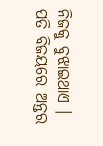ନିଜକୁ ବୁଝାଇଥାଏ ।
ପତି ବିଜୟରେ ଅନ୍ତର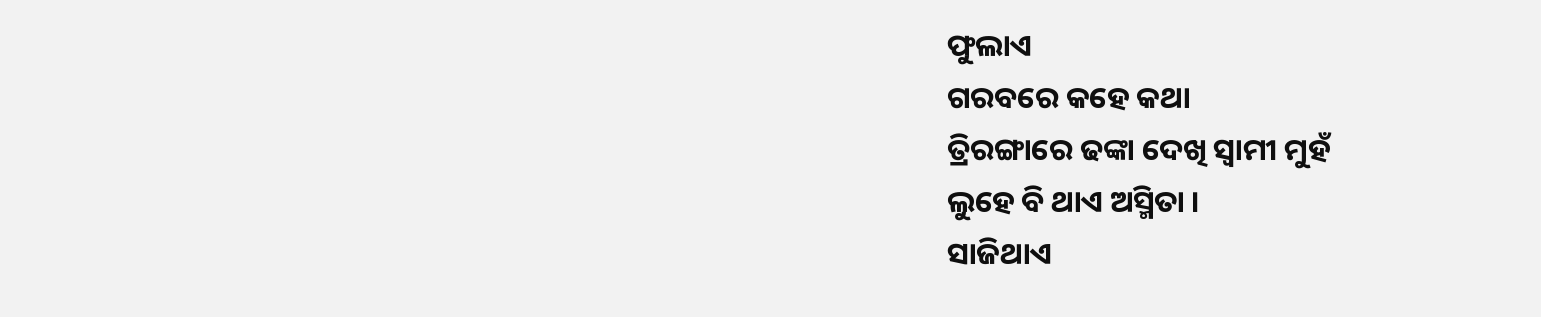ଫୁଲାଏ
ଗରବରେ କହେ କଥା
ତ୍ରିରଙ୍ଗାରେ ଢଙ୍କା ଦେଖି ସ୍ବାମୀ ମୁହଁ
ଲୁହେ ବି ଥାଏ ଅସ୍ମିତା ।
ସାଜିଥାଏ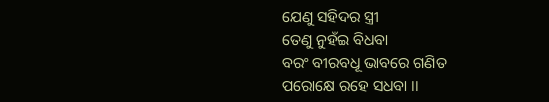ଯେଣୁ ସହିଦର ସ୍ତ୍ରୀ
ତେଣୁ ନୁହଁଇ ବିଧବା
ବରଂ ବୀରବଧୂ ଭାବରେ ଗଣିତ
ପରୋକ୍ଷେ ରହେ ସଧବା ।।